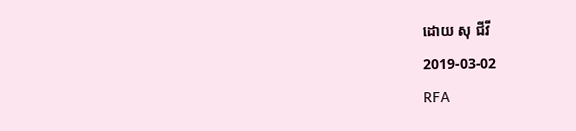ដោយ សុ ជីវី
2019-03-02
RFA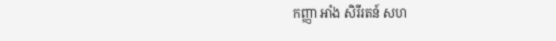កញ្ញា អាំង សិរីរតន៍ សហ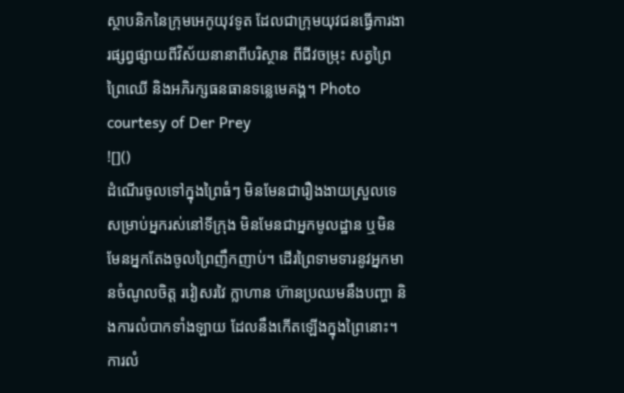ស្ថាបនិកនៃក្រុមអេកូយុវទូត ដែលជាក្រុមយុវជនធ្វើការងារផ្សព្វផ្សាយពីវិស័យនានាពីបរិស្ថាន ពីជីវចម្រុះ សត្វព្រៃ ព្រៃឈើ និងអភិរក្សធនធានទន្លេមេគង្គ។ Photo courtesy of Der Prey
![]()
ដំណើរចូលទៅក្នុងព្រៃធំៗ មិនមែនជារឿងងាយស្រួលទេ សម្រាប់អ្នករស់នៅទីក្រុង មិនមែនជាអ្នកមូលដ្ឋាន ឬមិនមែនអ្នកតែងចូលព្រៃញឹកញាប់។ ដើរព្រៃទាមទារនូវអ្នកមានចំណូលចិត្ត រវៀសរវៃ ក្លាហាន ហ៊ានប្រឈមនឹងបញ្ហា និងការលំបាកទាំងឡាយ ដែលនឹងកើតឡើងក្នុងព្រៃនោះ។ ការលំ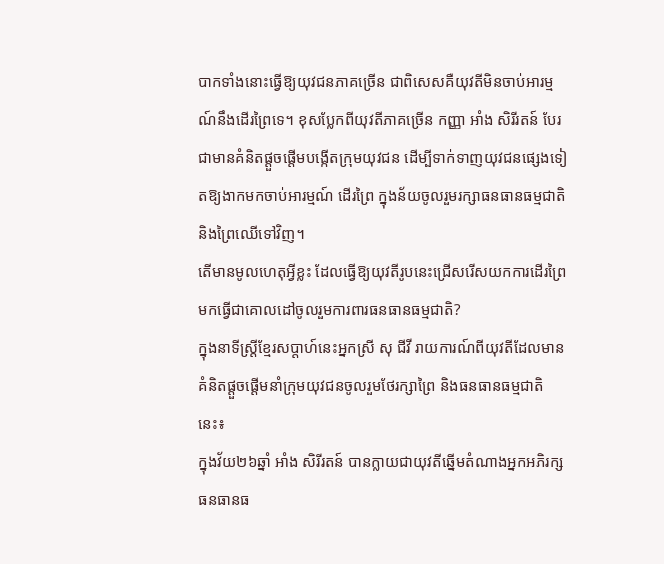បាកទាំងនោះធ្វើឱ្យយុវជនភាគច្រើន ជាពិសេសគឺយុវតីមិនចាប់អារម្មណ៍នឹងដើរព្រៃទេ។ ខុសប្លែកពីយុវតីភាគច្រើន កញ្ញា អាំង សិរីរតន៍ បែរជាមានគំនិតផ្ដួចផ្ដើមបង្កើតក្រុមយុវជន ដើម្បីទាក់ទាញយុវជនផ្សេងទៀតឱ្យងាកមកចាប់អារម្មណ៍ ដើរព្រៃ ក្នុងន័យចូលរួមរក្សាធនធានធម្មជាតិ និងព្រៃឈើទៅវិញ។
តើមានមូលហេតុអ្វីខ្លះ ដែលធ្វើឱ្យយុវតីរូបនេះជ្រើសរើសយកការដើរព្រៃមកធ្វើជាគោលដៅចូលរួមការពារធនធានធម្មជាតិ?
ក្នុងនាទីស្ត្រីខ្មែរសប្ដាហ៍នេះអ្នកស្រី សុ ជីវី រាយការណ៍ពីយុវតីដែលមានគំនិតផ្ដួចផ្ដើមនាំក្រុមយុវជនចូលរួមថែរក្សាព្រៃ និងធនធានធម្មជាតិនេះ៖
ក្នុងវ័យ២៦ឆ្នាំ អាំង សិរីរតន៍ បានក្លាយជាយុវតីឆ្នើមតំណាងអ្នកអភិរក្សធនធានធ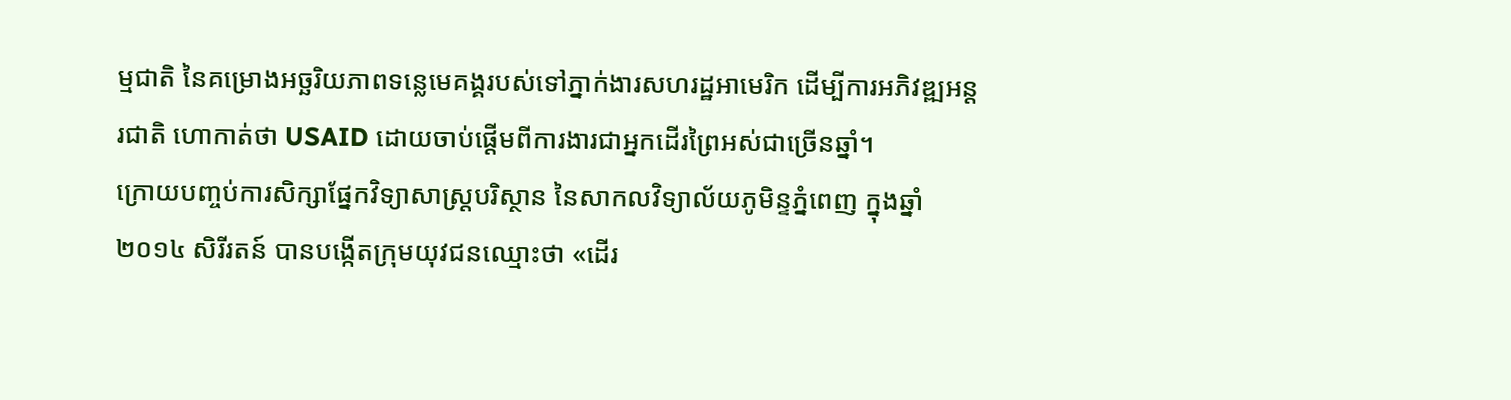ម្មជាតិ នៃគម្រោងអច្ឆរិយភាពទន្លេមេគង្គរបស់ទៅភ្នាក់ងារសហរដ្ឋអាមេរិក ដើម្បីការអភិវឌ្ឍអន្តរជាតិ ហោកាត់ថា USAID ដោយចាប់ផ្ដើមពីការងារជាអ្នកដើរព្រៃអស់ជាច្រើនឆ្នាំ។
ក្រោយបញ្ចប់ការសិក្សាផ្នែកវិទ្យាសាស្ត្របរិស្ថាន នៃសាកលវិទ្យាល័យភូមិន្ទភ្នំពេញ ក្នុងឆ្នាំ២០១៤ សិរីរតន៍ បានបង្កើតក្រុមយុវជនឈ្មោះថា «ដើរ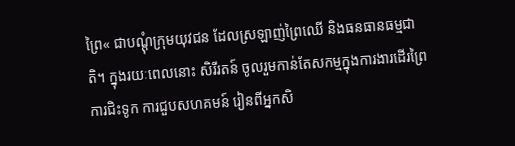ព្រៃ« ជាបណ្ដុំក្រុមយុវជន ដែលស្រឡាញ់ព្រៃឈើ និងធនធានធម្មជាតិ។ ក្នុងរយៈពេលនោះ សិរីរតន៍ ចូលរួមកាន់តែសកម្មក្នុងការងារដើរព្រៃ ការជិះទូក ការជួបសហគមន៍ រៀនពីអ្នកសិ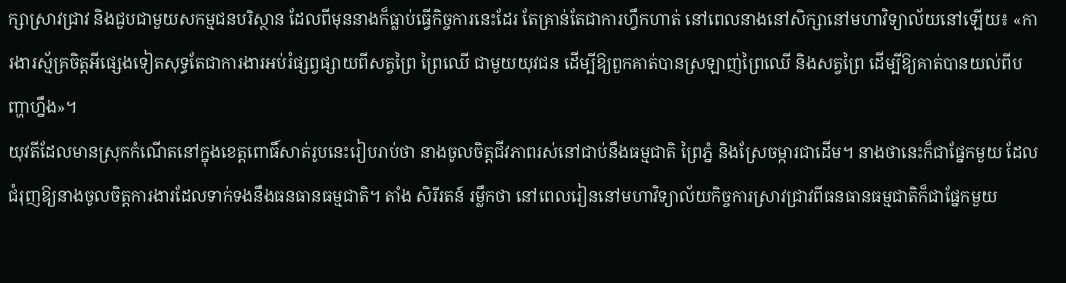ក្សាស្រាវជ្រាវ និងជួបជាមួយសកម្មជនបរិស្ថាន ដែលពីមុននាងក៏ធ្លាប់ធ្វើកិច្ចការនេះដែរ តែគ្រាន់តែជាការហ្វឹកហាត់ នៅពេលនាងនៅសិក្សានៅមហាវិទ្យាល័យនៅឡើយ៖ «ការងារស្ម័គ្រចិត្តអីផ្សេងទៀតសុទ្ធតែជាការងារអប់រំផ្សព្វផ្សាយពីសត្វព្រៃ ព្រៃឈើ ជាមួយយុវជន ដើម្បីឱ្យពួកគាត់បានស្រឡាញ់ព្រៃឈើ និងសត្វព្រៃ ដើម្បីឱ្យគាត់បានយល់ពីបញ្ហាហ្នឹង»។
យុវតីដែលមានស្រុកកំណើតនៅក្នុងខេត្តពោធិ៍សាត់រូបនេះរៀបរាប់ថា នាងចូលចិត្តជីវភាពរស់នៅជាប់នឹងធម្មជាតិ ព្រៃភ្នំ និងស្រែចម្ការជាដើម។ នាងថានេះក៏ជាផ្នែកមួយ ដែលជំរុញឱ្យនាងចូលចិត្តការងារដែលទាក់ទងនឹងធនធានធម្មជាតិ។ តាំង សិរីរតន៍ រម្លឹកថា នៅពេលរៀននៅមហាវិទ្យាល័យកិច្ចការស្រាវជ្រាវពីធនធានធម្មជាតិក៏ជាផ្នែកមួយ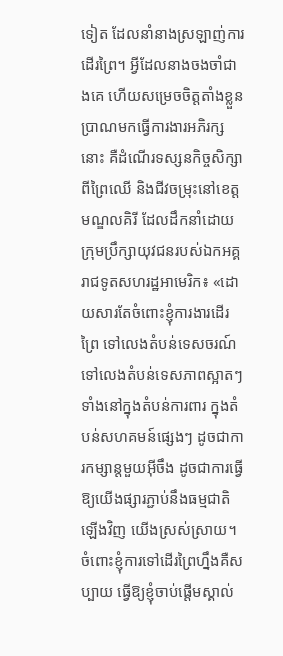ទៀត ដែលនាំនាងស្រឡាញ់ការដើរព្រៃ។ អ្វីដែលនាងចងចាំជាងគេ ហើយសម្រេចចិត្ដតាំងខ្លួនប្រាណមកធ្វើការងារអភិរក្សនោះ គឺដំណើរទស្សនកិច្ចសិក្សាពីព្រៃឈើ និងជីវចម្រុះនៅខេត្តមណ្ឌលគិរី ដែលដឹកនាំដោយក្រុមប្រឹក្សាយុវជនរបស់ឯកអគ្គរាជទូតសហរដ្ឋអាមេរិក៖ «ដោយសារតែចំពោះខ្ញុំការងារដើរព្រៃ ទៅលេងតំបន់ទេសចរណ៍ទៅលេងតំបន់ទេសភាពស្អាតៗ ទាំងនៅក្នុងតំបន់ការពារ ក្នុងតំបន់សហគមន៍ផ្សេងៗ ដូចជាការកម្សាន្តមួយអ៊ីចឹង ដូចជាការធ្វើឱ្យយើងផ្សារភ្ជាប់នឹងធម្មជាតិឡើងវិញ យើងស្រស់ស្រាយ។ ចំពោះខ្ញុំការទៅដើរព្រៃហ្នឹងគឺសប្បាយ ធ្វើឱ្យខ្ញុំចាប់ផ្ដើមស្គាល់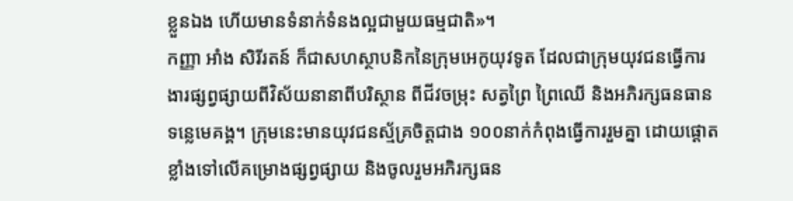ខ្លួនឯង ហើយមានទំនាក់ទំនងល្អជាមួយធម្មជាតិ»។
កញ្ញា អាំង សិរីរតន៍ ក៏ជាសហស្ថាបនិកនៃក្រុមអេកូយុវទូត ដែលជាក្រុមយុវជនធ្វើការងារផ្សព្វផ្សាយពីវិស័យនានាពីបរិស្ថាន ពីជីវចម្រុះ សត្វព្រៃ ព្រៃឈើ និងអភិរក្សធនធានទន្លេមេគង្គ។ ក្រុមនេះមានយុវជនស្ម័គ្រចិត្តជាង ១០០នាក់កំពុងធ្វើការរួមគ្នា ដោយផ្ដោតខ្លាំងទៅលើគម្រោងផ្សព្វផ្សាយ និងចូលរួមអភិរក្សធន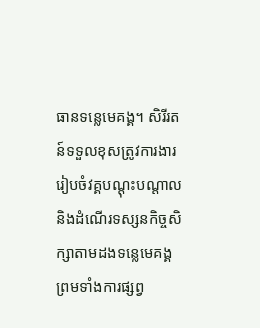ធានទន្លេមេគង្គ។ សិរីរតន៍ទទួលខុសត្រូវការងាររៀបចំវគ្គបណ្ដុះបណ្ដាល និងដំណើរទស្សនកិច្ចសិក្សាតាមដងទន្លេមេគង្គ ព្រមទាំងការផ្សព្វ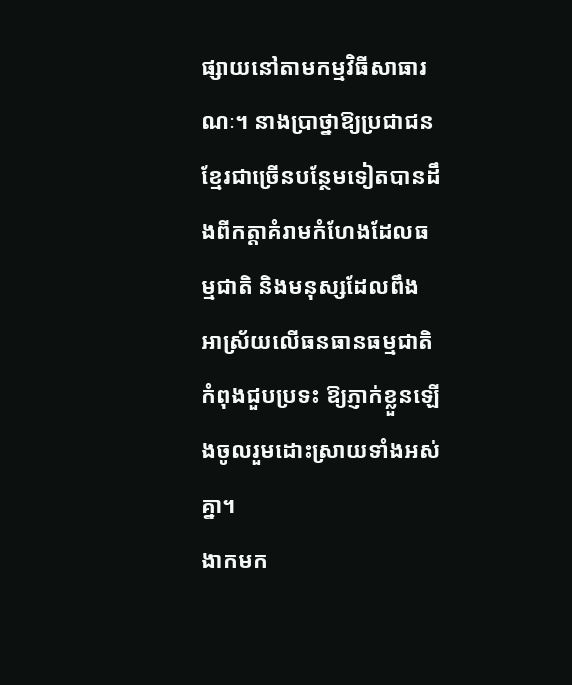ផ្សាយនៅតាមកម្មវិធីសាធារណៈ។ នាងប្រាថ្នាឱ្យប្រជាជនខ្មែរជាច្រើនបន្ថែមទៀតបានដឹងពីកត្តាគំរាមកំហែងដែលធម្មជាតិ និងមនុស្សដែលពឹងអាស្រ័យលើធនធានធម្មជាតិកំពុងជួបប្រទះ ឱ្យភ្ញាក់ខ្លួនឡើងចូលរួមដោះស្រាយទាំងអស់គ្នា។
ងាកមក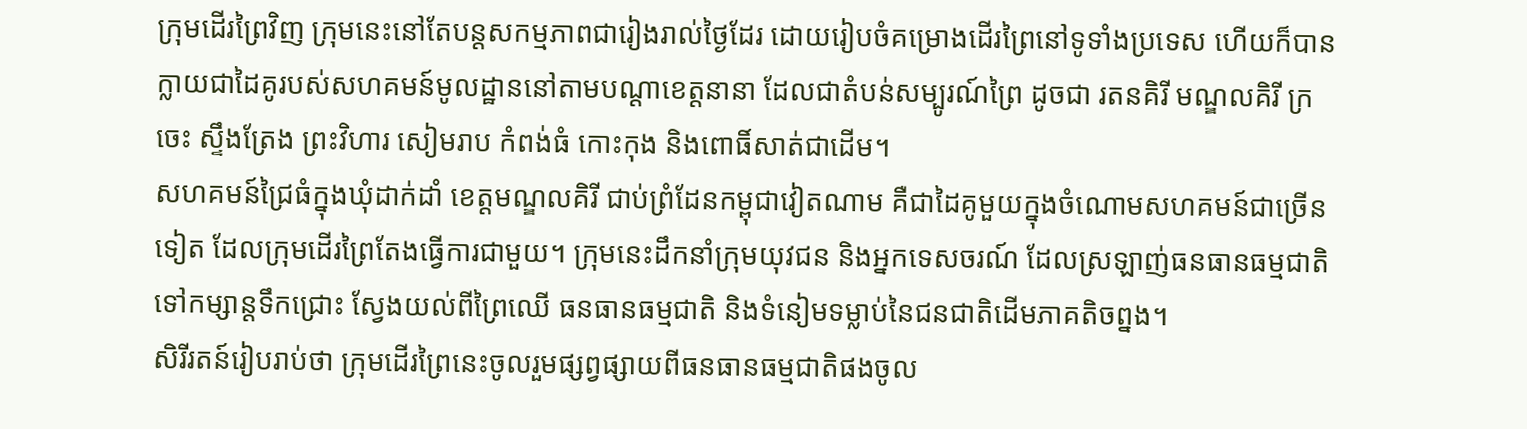ក្រុមដើរព្រៃវិញ ក្រុមនេះនៅតែបន្តសកម្មភាពជារៀងរាល់ថ្ងៃដែរ ដោយរៀបចំគម្រោងដើរព្រៃនៅទូទាំងប្រទេស ហើយក៏បានក្លាយជាដៃគូរបស់សហគមន៍មូលដ្ឋាននៅតាមបណ្ដាខេត្តនានា ដែលជាតំបន់សម្បូរណ៍ព្រៃ ដូចជា រតនគិរី មណ្ឌលគិរី ក្រចេះ ស្ទឹងត្រែង ព្រះវិហារ សៀមរាប កំពង់ធំ កោះកុង និងពោធិ៍សាត់ជាដើម។
សហគមន៍ជ្រៃធំក្នុងឃុំដាក់ដាំ ខេត្តមណ្ឌលគិរី ជាប់ព្រំដែនកម្ពុជាវៀតណាម គឺជាដៃគូមួយក្នុងចំណោមសហគមន៍ជាច្រើនទៀត ដែលក្រុមដើរព្រៃតែងធ្វើការជាមួយ។ ក្រុមនេះដឹកនាំក្រុមយុវជន និងអ្នកទេសចរណ៍ ដែលស្រឡាញ់ធនធានធម្មជាតិទៅកម្សាន្តទឹកជ្រោះ ស្វែងយល់ពីព្រៃឈើ ធនធានធម្មជាតិ និងទំនៀមទម្លាប់នៃជនជាតិដើមភាគតិចព្នង។
សិរីរតន៍រៀបរាប់ថា ក្រុមដើរព្រៃនេះចូលរួមផ្សព្វផ្សាយពីធនធានធម្មជាតិផងចូល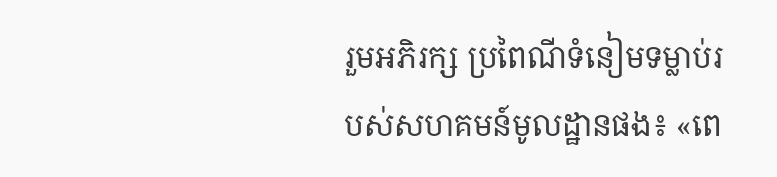រួមអភិរក្ស ប្រពៃណីទំនៀមទម្លាប់របស់សហគមន៍មូលដ្ឋានផង៖ «ពេ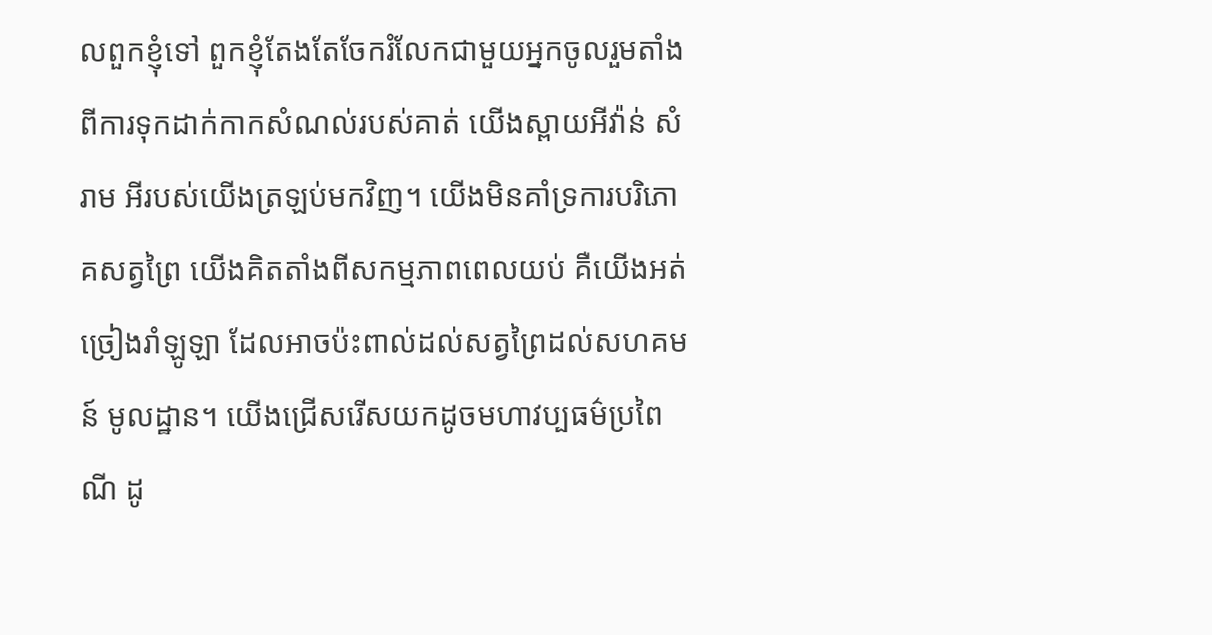លពួកខ្ញុំទៅ ពួកខ្ញុំតែងតែចែករំលែកជាមួយអ្នកចូលរួមតាំងពីការទុកដាក់កាកសំណល់របស់គាត់ យើងស្ពាយអីវ៉ាន់ សំរាម អីរបស់យើងត្រឡប់មកវិញ។ យើងមិនគាំទ្រការបរិភោគសត្វព្រៃ យើងគិតតាំងពីសកម្មភាពពេលយប់ គឺយើងអត់ច្រៀងរាំឡូឡា ដែលអាចប៉ះពាល់ដល់សត្វព្រៃដល់សហគមន៍ មូលដ្ឋាន។ យើងជ្រើសរើសយកដូចមហាវប្បធម៌ប្រពៃណី ដូ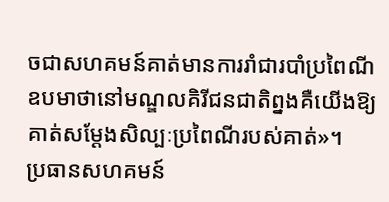ចជាសហគមន៍គាត់មានការរាំជារបាំប្រពៃណី ឧបមាថានៅមណ្ឌលគិរីជនជាតិព្នងគឺយើងឱ្យគាត់សម្ដែងសិល្បៈប្រពៃណីរបស់គាត់»។
ប្រធានសហគមន៍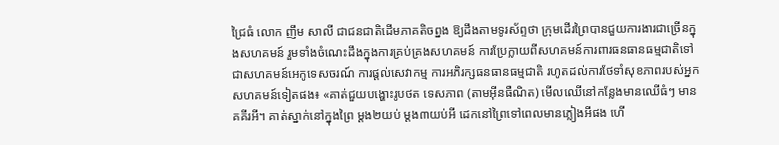ជ្រៃធំ លោក ញឹម សាលី ជាជនជាតិដើមភាគតិចព្នង ឱ្យដឹងតាមទូរស័ព្ទថា ក្រុមដើរព្រៃបានជួយការងារជាច្រើនក្នុងសហគមន៍ រួមទាំងចំណេះដឹងក្នុងការគ្រប់គ្រងសហគមន៍ ការប្រែក្លាយពីសហគមន៍ការពារធនធានធម្មជាតិទៅជាសហគមន៍អេកូទេសចរណ៍ ការផ្ដល់សេវាកម្ម ការអភិរក្សធនធានធម្មជាតិ រហូតដល់ការថែទាំសុខភាពរបស់អ្នកសហគមន៍ទៀតផង៖ «គាត់ជួយបង្ហោះរូបថត ទេសភាព (តាមអ៊ីនធឺណិត) មើលឈើនៅកន្លែងមានឈើធំៗ មានគគីរអី។ គាត់ស្នាក់នៅក្នុងព្រៃ ម្ដង២យប់ ម្ដង៣យប់អី ដេកនៅព្រៃទៅពេលមានភ្លៀងអីផង ហើ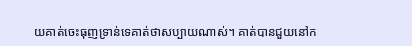យគាត់ចេះធុញទ្រាន់ទេគាត់ថាសប្បាយណាស់។ គាត់បានជួយនៅក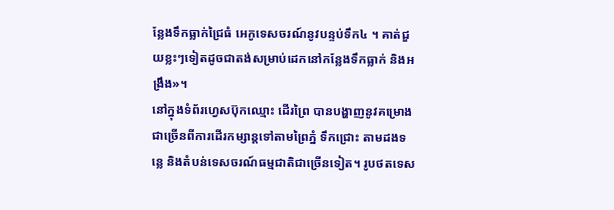ន្លែងទឹកធ្លាក់ជ្រៃធំ អេកូទេសចរណ៍នូវបន្ទប់ទឹក៤ ។ គាត់ជួយខ្លះៗទៀតដូចជាតង់សម្រាប់ដេកនៅកន្លែងទឹកធ្លាក់ និងអង្រឹង»។
នៅក្នុងទំព័រហ្វេសប៊ុកឈ្មោះ ដើរព្រៃ បានបង្ហាញនូវគម្រោងជាច្រើនពីការដើរកម្សាន្តទៅតាមព្រៃភ្នំ ទឹកជ្រោះ តាមដងទន្លេ និងតំបន់ទេសចរណ៍ធម្មជាតិជាច្រើនទៀត។ រូបថតទេស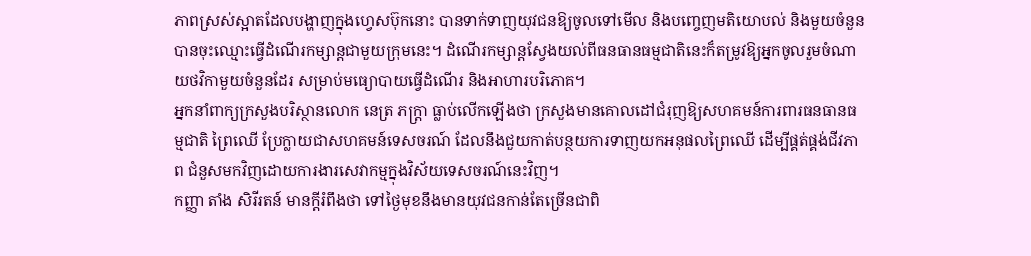ភាពស្រស់ស្អាតដែលបង្ហាញក្នុងហ្វេសប៊ុកនោះ បានទាក់ទាញយុវជនឱ្យចូលទៅមើល និងបញ្ចេញមតិយោបល់ និងមួយចំនួនបានចុះឈ្មោះធ្វើដំណើរកម្សាន្តជាមួយក្រុមនេះ។ ដំណើរកម្សាន្តស្វែងយល់ពីធនធានធម្មជាតិនេះក៏តម្រូវឱ្យអ្នកចូលរួមចំណាយថវិកាមួយចំនួនដែរ សម្រាប់មធ្យោបាយធ្វើដំណើរ និងអាហារបរិភោគ។
អ្នកនាំពាក្យក្រសួងបរិស្ថានលោក នេត្រ ភក្ត្រា ធ្លាប់លើកឡើងថា ក្រសួងមានគោលដៅជំរុញឱ្យសហគមន៍ការពារធនធានធម្មជាតិ ព្រៃឈើ ប្រែក្លាយជាសហគមន៍ទេសចរណ៍ ដែលនឹងជួយកាត់បន្ថយការទាញយកអនុផលព្រៃឈើ ដើម្បីផ្គត់ផ្គង់ជីវភាព ជំនួសមកវិញដោយការងារសេវាកម្មក្នុងវិស័យទេសចរណ៍នេះវិញ។
កញ្ញា តាំង សិរីរតន៍ មានក្ដីរំពឹងថា ទៅថ្ងៃមុខនឹងមានយុវជនកាន់តែច្រើនជាពិ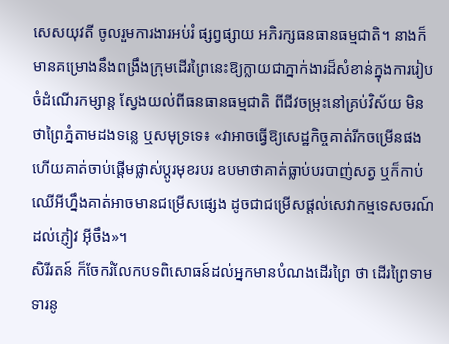សេសយុវតី ចូលរួមការងារអប់រំ ផ្សព្វផ្សាយ អភិរក្សធនធានធម្មជាតិ។ នាងក៏មានគម្រោងនឹងពង្រឹងក្រុមដើរព្រៃនេះឱ្យក្លាយជាភ្នាក់ងារដ៏សំខាន់ក្នុងការរៀបចំដំណើរកម្សាន្ត ស្វែងយល់ពីធនធានធម្មជាតិ ពីជីវចម្រុះនៅគ្រប់វិស័យ មិនថាព្រៃភ្នំតាមដងទន្លេ ឬសមុទ្រទេ៖ «វាអាចធ្វើឱ្យសេដ្ឋកិច្ចគាត់រីកចម្រើនផង ហើយគាត់ចាប់ផ្ដើមផ្លាស់ប្ដូរមុខរបរ ឧបមាថាគាត់ធ្លាប់បរបាញ់សត្វ ឬក៏កាប់ឈើអីហ្នឹងគាត់អាចមានជម្រើសផ្សេង ដូចជាជម្រើសផ្ដល់សេវាកម្មទេសចរណ៍ដល់ភ្ញៀវ អ៊ីចឹង»។
សិរីរតន៍ ក៏ចែករំលែកបទពិសោធន៍ដល់អ្នកមានបំណងដើរព្រៃ ថា ដើរព្រៃទាមទារនូ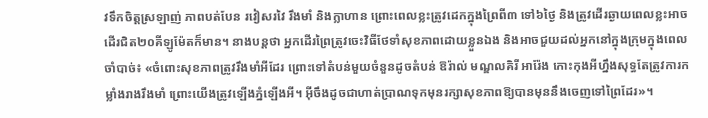វទឹកចិត្តស្រឡាញ់ ភាពបត់បែន រវៀសរវៃ រឹងមាំ និងក្លាហាន ព្រោះពេលខ្លះត្រូវដេកក្នុងព្រៃពី៣ ទៅ៦ថ្ងៃ និងត្រូវដើរឆ្ងាយពេលខ្លះអាចដើរជិត២០គីឡូម៉ែតក៏មាន។ នាងបន្តថា អ្នកដើរព្រៃត្រូវចេះវិធីថែទាំសុខភាពដោយខ្លួនឯង និងអាចជួយដល់អ្នកនៅក្នុងក្រុមក្នុងពេលចាំបាច់៖ «ចំពោះសុខភាពត្រូវរឹងមាំអីដែរ ព្រោះទៅតំបន់មួយចំនួនដូចតំបន់ ឱរ៉ាល់ មណ្ឌលគិរី អារ៉ែង កោះកុងអីហ្នឹងសុទ្ធតែត្រូវការកម្លាំងរាងរឹងមាំ ព្រោះយើងត្រូវឡើងភ្នំឡើងអី។ អ៊ីចឹងដូចជាហាត់ប្រាណទុកមុនរក្សាសុខភាពឱ្យបានមុននឹងចេញទៅព្រៃដែរ»។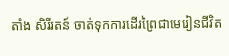តាំង សិរីរតន៍ ចាត់ទុកការដើរព្រៃជាមេរៀនជីវិត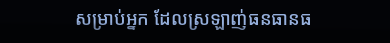សម្រាប់អ្នក ដែលស្រឡាញ់ធនធានធ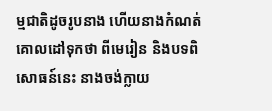ម្មជាតិដូចរូបនាង ហើយនាងកំណត់គោលដៅទុកថា ពីមេរៀន និងបទពិសោធន៍នេះ នាងចង់ក្លាយ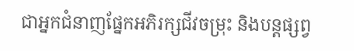ជាអ្នកជំនាញផ្នែកអភិរក្សជីវចម្រុះ និងបន្តផ្សព្វ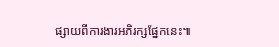ផ្សាយពីការងារអភិរក្សផ្នែកនេះ៕